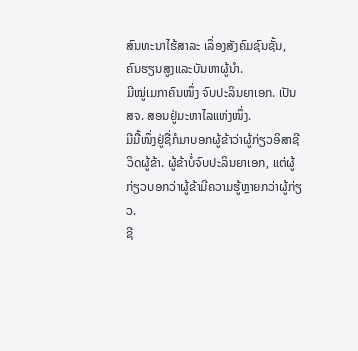ສົນທະນາໄຮ້ສາລະ ເລຶ່ອງສັງຄົມຊົນຊັ້ນ,
ຄົນຮຽນສູງແລະບັນຫາຜູ້ນໍາ.
ມີໝູ່ເມກາຄົນໜຶ່ງ ຈົບປະລິນຍາເອກ. ເປັນ ສຈ. ສອນຢູ່ມະຫາໄລແຫ່ງໜຶ່ງ.
ມີມື້ໜຶ່ງຢູ່ຊື່ກໍມາບອກຜູ້ຂ້າວ່າຜູ້ກ່ຽວອິສາຊີວິດຜູ້ຂ້າ. ຜູ້ຂ້າບໍ່ຈົບປະລິນຍາເອກ, ແຕ່ຜູ້ກ່ຽວບອກວ່າຜູ້ຂ້າມີຄວາມຮູ້ຫຼາຍກວ່າຜູ້ກ່ຽວ.
ຊີ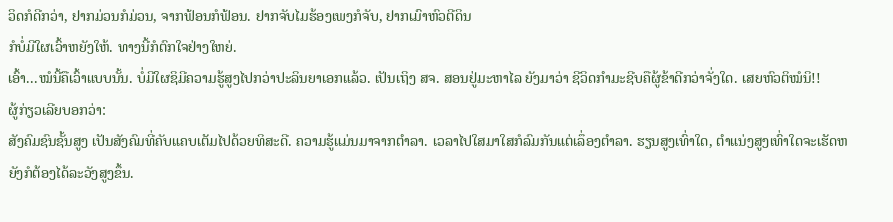ວິດກໍດີກວ່າ, ຢາກມ່ວນກໍມ່ວນ, ຈາກຟ້ອນກໍຟ້ອນ. ຢາກຈັບໄມຮ້ອງເພງກໍຈັບ, ຢາກເມົາຫົວຕີດິນ
ກໍບໍ່ມີໃຜເວົ້າຫຍັງໃຫ້. ທາງນີ້ກໍຕົກໃຈຢ່າງໃຫຍ່.
ເອົ້າ...ໝໍນີ້ຄືເວົ້າແບບນັ້ນ. ບໍ່ມີໃຜຊິມີຄວາມຮູ້ສູງໄປກວ່າປະລິນຍາເອກແລ້ວ. ເປັນເຖິງ ສຈ. ສອນຢູ່ມະຫາໄລ ຍັງມາວ່າ ຊີວິດກໍາມະຊີບຄືຜູ້ຂ້າດີກວ່າຈັ່ງໃດ. ເສຍຫົວຕິໝໍນິ!!
ຜູ້ກ່ຽວເລີຍບອກວ່າ:
ສັງຄົມຊົນຊັ້ນສູງ ເປັນສັງຄົມທີ່ຄັບແຄບເຕັມໄປດ້ວຍທິສະດີ. ຄວາມຮູ້ແມ່ນມາຈາກຕໍາລາ. ເວລາໄປໃສມາໃສກໍລົມກັນແຕ່ເລຶ່ອງຕໍາລາ. ຮຽນສູງເທົ່າໃດ, ຕໍາແນ່ງສູງເທົ່າໃດຈະເຮັດຫຍັງກໍຕ້ອງໄດ້ລະວັງສູງຂຶ້ນ.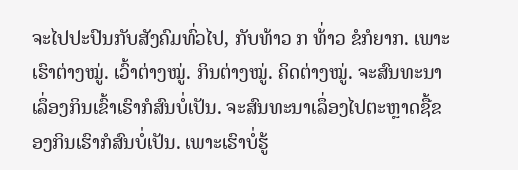ຈະໄປປະປົນກັບສັງຄົມທົ່ວໄປ, ກັບທ້າວ ກ ທ້່າວ ຂໍກໍຍາກ. ເພາະເຮົາຕ່າງໝູ່. ເວົ້າຕ່າງໝູ່. ກິນຕ່າງໝູ່. ຄິດຕ່າງໝູ່. ຈະສົນທະນາເລຶ່ອງກິນເຂົ້າເຮົາກໍສົນບໍ່ເປັນ. ຈະສົນທະນາເລຶ່ອງໄປຕະຫຼາດຊື້ຂອງກິນເຮົາກໍສົນບໍ່ເປັນ. ເພາະເຮົາບໍ່ຮູ້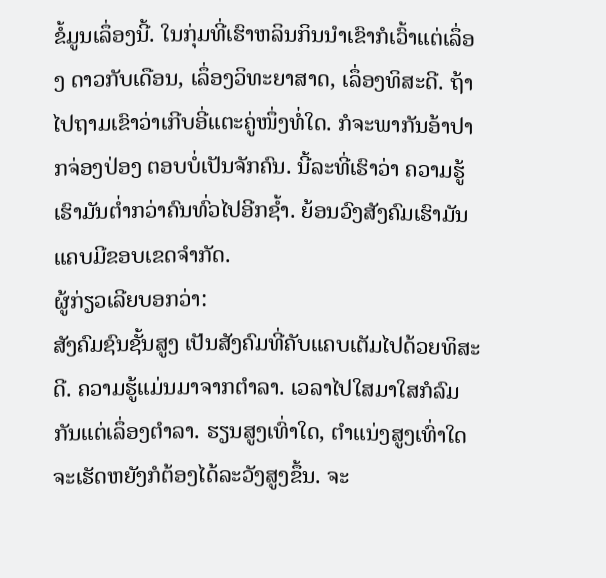ຂໍ້ມູນເລຶ່ອງນີ້. ໃນກຸ່ມທີ່ເຮົາຫລິນກິນນໍາເຂົາກໍເວົ້າແຕ່ເລຶ່ອງ ດາວກັບເດືອນ, ເລຶ່ອງວິທະຍາສາດ, ເລຶ່ອງທິສະດີ. ຖ້າໄປຖາມເຂົາວ່າເກີບອີ່ແຕະຄູ່ໜຶ່ງທໍ່ໃດ. ກໍຈະພາກັນອ້າປາກຈ່ອງປ່ອງ ຕອບບໍ່ເປັນຈັກຄົນ. ນີ້ລະທີ່ເຮົາວ່າ ຄວາມຮູ້ເຮົາມັນຕໍ່າກວ່າຄົນທົ່ວໄປອີກຊໍ້າ. ຍ້ອນວົງສັງຄົມເຮົາມັນແຄບມີຂອບເຂດຈໍາກັດ.
ຜູ້ກ່ຽວເລີຍບອກວ່າ:
ສັງຄົມຊົນຊັ້ນສູງ ເປັນສັງຄົມທີ່ຄັບແຄບເຕັມໄປດ້ວຍທິສະດີ. ຄວາມຮູ້ແມ່ນມາຈາກຕໍາລາ. ເວລາໄປໃສມາໃສກໍລົມກັນແຕ່ເລຶ່ອງຕໍາລາ. ຮຽນສູງເທົ່າໃດ, ຕໍາແນ່ງສູງເທົ່າໃດຈະເຮັດຫຍັງກໍຕ້ອງໄດ້ລະວັງສູງຂຶ້ນ. ຈະ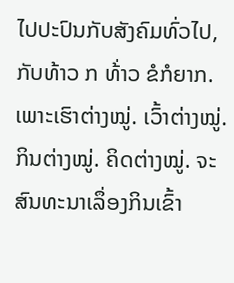ໄປປະປົນກັບສັງຄົມທົ່ວໄປ, ກັບທ້າວ ກ ທ້່າວ ຂໍກໍຍາກ. ເພາະເຮົາຕ່າງໝູ່. ເວົ້າຕ່າງໝູ່. ກິນຕ່າງໝູ່. ຄິດຕ່າງໝູ່. ຈະສົນທະນາເລຶ່ອງກິນເຂົ້າ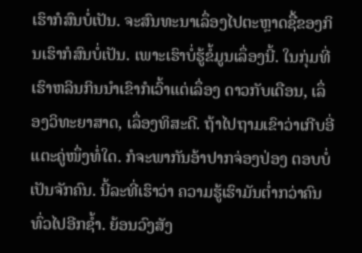ເຮົາກໍສົນບໍ່ເປັນ. ຈະສົນທະນາເລຶ່ອງໄປຕະຫຼາດຊື້ຂອງກິນເຮົາກໍສົນບໍ່ເປັນ. ເພາະເຮົາບໍ່ຮູ້ຂໍ້ມູນເລຶ່ອງນີ້. ໃນກຸ່ມທີ່ເຮົາຫລິນກິນນໍາເຂົາກໍເວົ້າແຕ່ເລຶ່ອງ ດາວກັບເດືອນ, ເລຶ່ອງວິທະຍາສາດ, ເລຶ່ອງທິສະດີ. ຖ້າໄປຖາມເຂົາວ່າເກີບອີ່ແຕະຄູ່ໜຶ່ງທໍ່ໃດ. ກໍຈະພາກັນອ້າປາກຈ່ອງປ່ອງ ຕອບບໍ່ເປັນຈັກຄົນ. ນີ້ລະທີ່ເຮົາວ່າ ຄວາມຮູ້ເຮົາມັນຕໍ່າກວ່າຄົນທົ່ວໄປອີກຊໍ້າ. ຍ້ອນວົງສັງ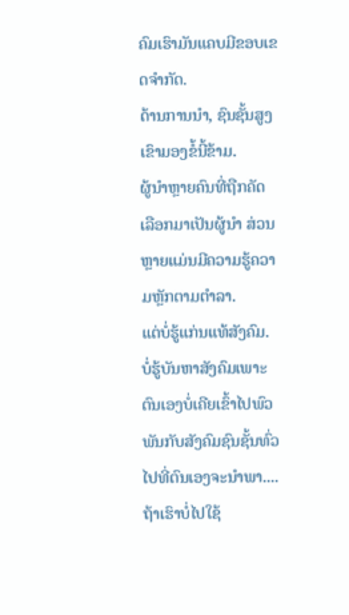ຄົມເຮົາມັນແຄບມີຂອບເຂດຈໍາກັດ.
ດ້ານການນໍາ, ຊົນຊັ້ນສູງ ເຂົາມອງຂໍ້ນີ້ຂ້າມ.
ຜູ້ນໍາຫຼາຍຄົນທີ່ຖືກຄັດເລືອກມາເປັນຜູ້ນໍາ ສ່ວນຫຼາຍແມ່ນມີຄວາມຮູ້ຄວາມຫຼັກຕາມຕໍາລາ.
ແຕ່ບໍ່ຮູ້ແກ່ນແທ້ສັງຄົມ. ບໍ່ຮູ້ບັນຫາສັງຄົມເພາະຕົນເອງບໍ່ເຄີຍເຂົ້າໄປພົວພັນກັບສັງຄົມຊົນຊັ້ນທົ່ວໄປທີ່ຕົນເອງຈະນໍາພາ....
ຖ້າເຮົາບໍ່ໄປໃຊ້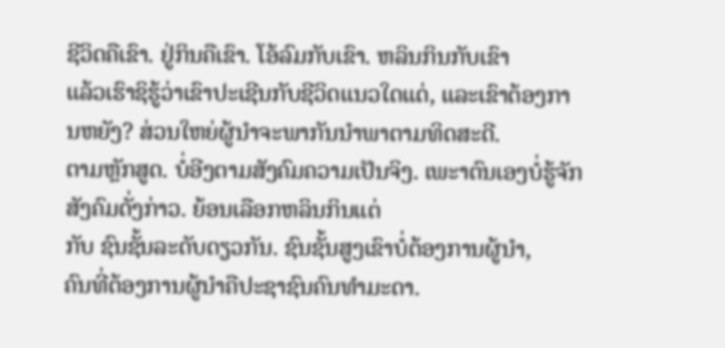ຊີວິດຄືເຂົາ. ຢູ່ກິນຄືເຂົາ. ໂອ້ລົມກັບເຂົາ. ຫລິນກິນກັບເຂົາ
ແລ້ວເຮົາຊິຮູ້ວ່າເຂົາປະເຊີນກັບຊີວິດແນວໃດແດ່, ແລະເຂົາຕ້ອງການຫຍັງ? ສ່ວນໃຫຍ່ຜູ້ນໍາຈະພາກັນນໍາພາຕາມທິດສະດີ.
ຕາມຫຼັກສູດ. ບໍ່ອີງຕາມສັງຄົມຄວາມເປັນຈິງ. ເພະາຕົນເອງບໍ່ຮູ້ຈັກສັງຄົມດັ່ງກ່າວ. ຍ້ອນເລືອກຫລິນກິນແຕ່
ກັບ ຊົນຊັ້ນລະດັບດຽວກັນ. ຊົນຊັ້ນສູງເຂົາບໍ່ຕ້ອງການຜູ້ນໍາ,
ຄົນທີ່ຕ້ອງການຜູ້ນໍາຄືປະຊາຊົນຄົນທໍາມະດາ.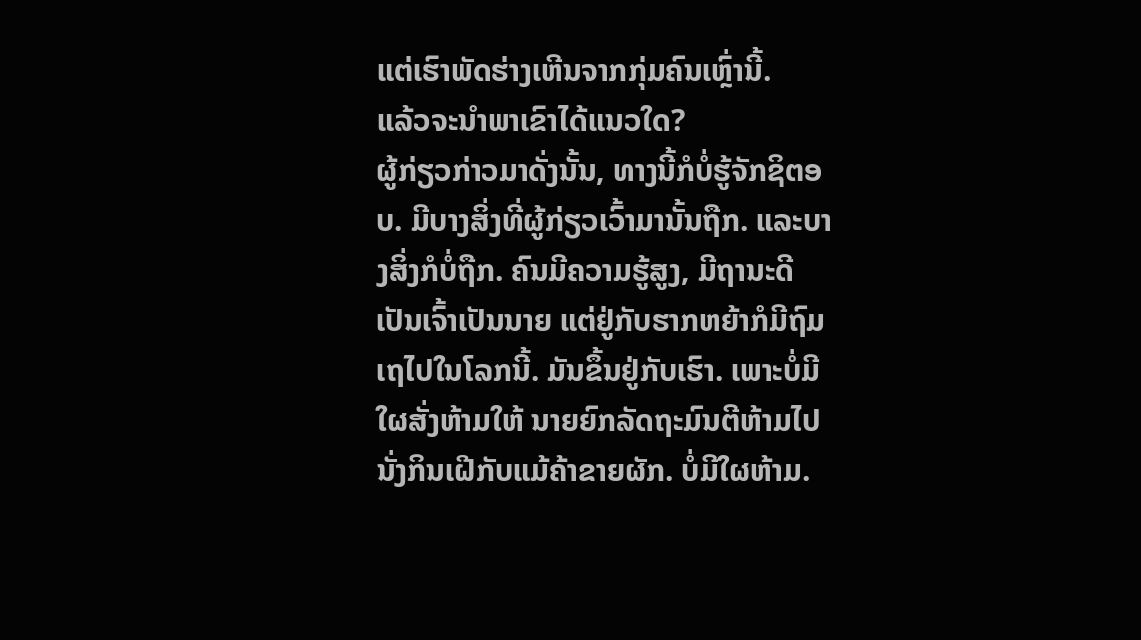ແຕ່ເຮົາພັດຮ່າງເຫີນຈາກກຸ່ມຄົນເຫຼົ່ານີ້.
ແລ້ວຈະນໍາພາເຂົາໄດ້ແນວໃດ?
ຜູ້ກ່ຽວກ່າວມາດັ່ງນັ້ນ, ທາງນີ້ກໍບໍ່ຮູ້ຈັກຊິຕອບ. ມີບາງສິ່ງທີ່ຜູ້ກ່ຽວເວົ້າມານັ້ນຖືກ. ແລະບາງສິ່ງກໍບໍ່ຖືກ. ຄົນມີຄວາມຮູ້ສູງ, ມີຖານະດີ ເປັນເຈົ້າເປັນນາຍ ແຕ່ຢູ່ກັບຮາກຫຍ້າກໍມີຖົມເຖໄປໃນໂລກນີ້. ມັນຂຶ້ນຢູ່ກັບເຮົາ. ເພາະບໍ່ມີໃຜສັ່ງຫ້າມໃຫ້ ນາຍຍົກລັດຖະມົນຕີຫ້າມໄປນັ່ງກິນເຝີກັບແມ້ຄ້າຂາຍຜັກ. ບໍ່ມີໃຜຫ້າມ.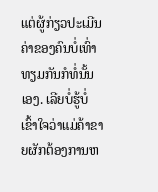ແຕ່ຜູ້ກ່ຽວປະເມີນຄ່າຂອງຄົນບໍ່ເທົ່າທຽມກັນກໍທໍ່ນັ້ນເອງ. ເລີຍບໍ່ຮູ້ບໍ່ເຂົ້າໃຈວ່າແມ່ຄ້າຂາຍຜັກຕ້ອງການຫ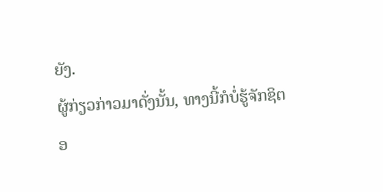ຍັງ.
ຜູ້ກ່ຽວກ່າວມາດັ່ງນັ້ນ, ທາງນີ້ກໍບໍ່ຮູ້ຈັກຊິຕອ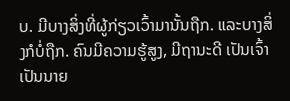ບ. ມີບາງສິ່ງທີ່ຜູ້ກ່ຽວເວົ້າມານັ້ນຖືກ. ແລະບາງສິ່ງກໍບໍ່ຖືກ. ຄົນມີຄວາມຮູ້ສູງ, ມີຖານະດີ ເປັນເຈົ້າເປັນນາຍ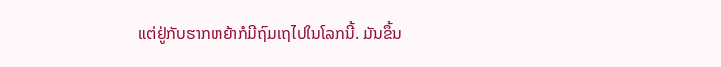ແຕ່ຢູ່ກັບຮາກຫຍ້າກໍມີຖົມເຖໄປໃນໂລກນີ້. ມັນຂຶ້ນ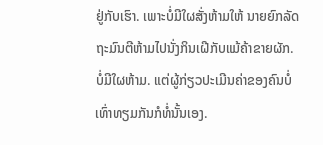ຢູ່ກັບເຮົາ. ເພາະບໍ່ມີໃຜສັ່ງຫ້າມໃຫ້ ນາຍຍົກລັດຖະມົນຕີຫ້າມໄປນັ່ງກິນເຝີກັບແມ້ຄ້າຂາຍຜັກ. ບໍ່ມີໃຜຫ້າມ. ແຕ່ຜູ້ກ່ຽວປະເມີນຄ່າຂອງຄົນບໍ່ເທົ່າທຽມກັນກໍທໍ່ນັ້ນເອງ.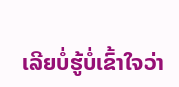ເລີຍບໍ່ຮູ້ບໍ່ເຂົ້າໃຈວ່າ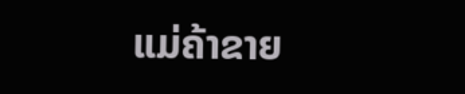ແມ່ຄ້າຂາຍ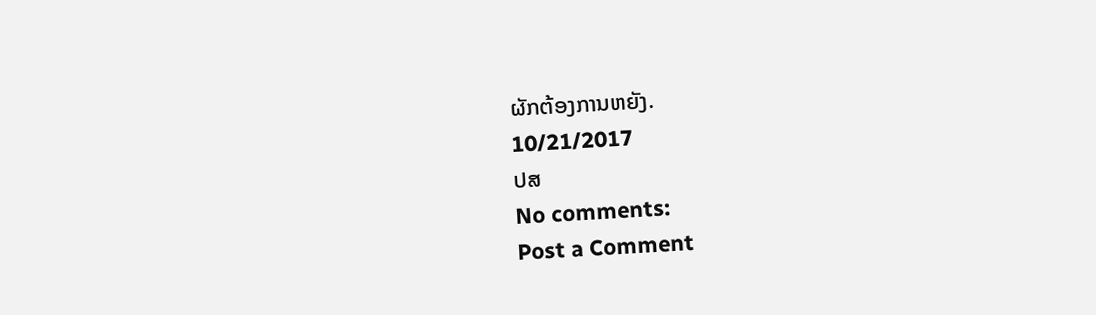ຜັກຕ້ອງການຫຍັງ.
10/21/2017
ປສ
No comments:
Post a Comment